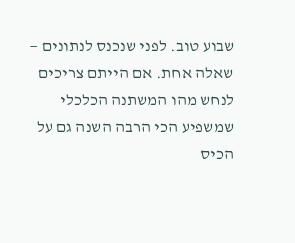שבוע טוב. לפני שנכנס לנתונים — שאלה אחת. אם הייתם צריכים לנחש מהו המשתנה הכלכלי שמשפיע הכי הרבה השנה גם על הכיס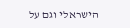הישראלי וגם על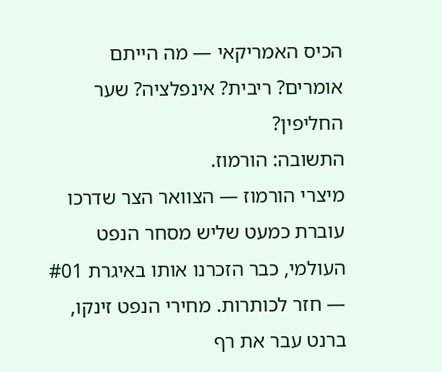הכיס האמריקאי — מה הייתם אומרים? ריבית? אינפלציה? שער החליפין?
התשובה: הורמוז.
מיצרי הורמוז — הצוואר הצר שדרכו עוברת כמעט שליש מסחר הנפט העולמי, כבר הזכרנו אותו באיגרת #01 — חזר לכותרות. מחירי הנפט זינקו, ברנט עבר את רף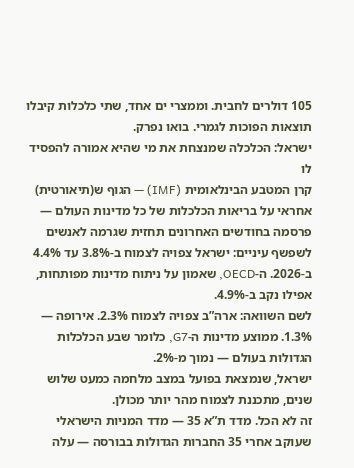105 דולרים לחבית. וממצרי ים אחד, שתי כלכלות קיבלו תוצאות הפוכות לגמרי. בואו נפרק.
ישראל: הכלכלה שמנצחת את מי שהיא אמורה להפסיד לו
קרן המטבע הבינלאומית (IMF) — הגוף ש(תיאורטית) אחראי על בריאות הכלכלות של כל מדינות העולם — פרסמה בחודשים האחרונים תחזית שגרמה לאנשים לשפשף עיניים: ישראל צפויה לצמוח ב-3.8% עד 4.4% ב-2026. ה-OECD, שאמון על ניתוח מדינות מפותחות, אפילו נקב ב-4.9%.
לשם השוואה: ארה”ב צפויה לצמוח 2.3%. אירופה — 1.3%. ממוצע מדינות ה-G7, כלומר שבע הכלכלות הגדולות בעולם — נמוך מ-2%.
ישראל, שנמצאת בפועל במצב מלחמה כמעט שלוש שנים, מתכננת לצמוח מהר יותר מכולן.
זה לא הכל. מדד ת”א 35 — מדד המניות הישראלי שעוקב אחרי 35 החברות הגדולות בבורסה — עלה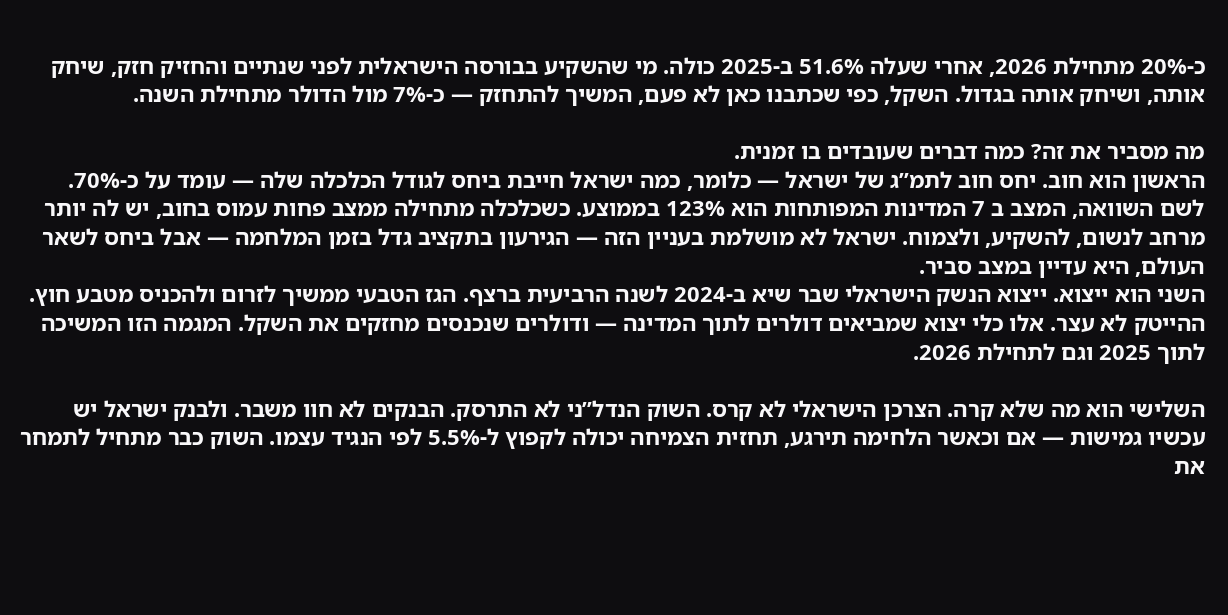כ-20% מתחילת 2026, אחרי שעלה 51.6% ב-2025 כולה. מי שהשקיע בבורסה הישראלית לפני שנתיים והחזיק חזק, שיחק אותה, ושיחק אותה בגדול. השקל, כפי שכתבנו כאן לא פעם, המשיך להתחזק — כ-7% מול הדולר מתחילת השנה.

מה מסביר את זה? כמה דברים שעובדים בו זמנית.
הראשון הוא חוב. יחס חוב לתמ”ג של ישראל — כלומר, כמה ישראל חייבת ביחס לגודל הכלכלה שלה — עומד על כ-70%. לשם השוואה, המצב ב 7 המדינות המפותחות הוא 123% בממוצע. כשכלכלה מתחילה ממצב פחות עמוס בחוב, יש לה יותר מרחב לנשום, להשקיע, ולצמוח. ישראל לא מושלמת בעניין הזה — הגירעון בתקציב גדל בזמן המלחמה — אבל ביחס לשאר העולם, היא עדיין במצב סביר.
השני הוא ייצוא. ייצוא הנשק הישראלי שבר שיא ב-2024 לשנה הרביעית ברצף. הגז הטבעי ממשיך לזרום ולהכניס מטבע חוץ. ההייטק לא עצר. אלו כלי יצוא שמביאים דולרים לתוך המדינה — ודולרים שנכנסים מחזקים את השקל. המגמה הזו המשיכה לתוך 2025 וגם לתחילת 2026.

השלישי הוא מה שלא קרה. הצרכן הישראלי לא קרס. השוק הנדל”ני לא התרסק. הבנקים לא חוו משבר. ולבנק ישראל יש עכשיו גמישות — אם וכאשר הלחימה תירגע, תחזית הצמיחה יכולה לקפוץ ל-5.5% לפי הנגיד עצמו. השוק כבר מתחיל לתמחר את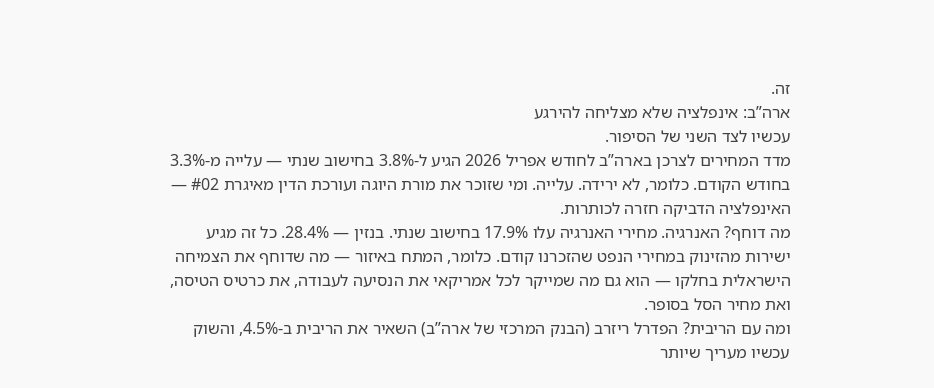זה.
ארה”ב: אינפלציה שלא מצליחה להירגע
עכשיו לצד השני של הסיפור.
מדד המחירים לצרכן בארה”ב לחודש אפריל 2026 הגיע ל-3.8% בחישוב שנתי — עלייה מ-3.3% בחודש הקודם. כלומר, לא ירידה. עלייה. ומי שזוכר את מורת היוגה ועורכת הדין מאיגרת #02 — האינפלציה הדביקה חזרה לכותרות.
מה דוחף? האנרגיה. מחירי האנרגיה עלו 17.9% בחישוב שנתי. בנזין — 28.4%. כל זה מגיע ישירות מהזינוק במחירי הנפט שהזכרנו קודם. כלומר, המתח באיזור — מה שדוחף את הצמיחה הישראלית בחלקו — הוא גם מה שמייקר לכל אמריקאי את הנסיעה לעבודה, את כרטיס הטיסה, ואת מחיר הסל בסופר.
ומה עם הריבית? הפדרל ריזרב (הבנק המרכזי של ארה”ב) השאיר את הריבית ב-4.5%, והשוק עכשיו מעריך שיותר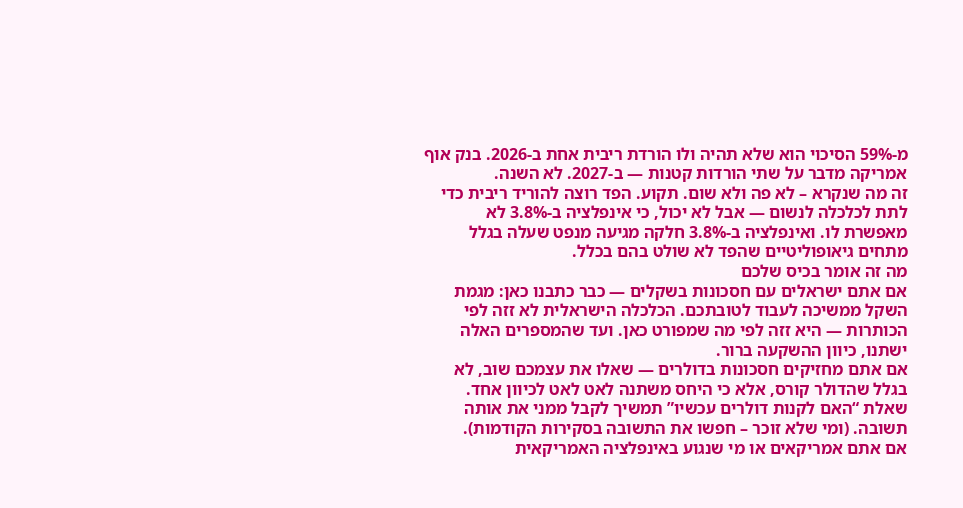מ-59% הסיכוי הוא שלא תהיה ולו הורדת ריבית אחת ב-2026. בנק אוף אמריקה מדבר על שתי הורדות קטנות — ב-2027. לא השנה.
זה מה שנקרא – לא פה ולא שום. תקוע. הפד רוצה להוריד ריבית כדי לתת לכלכלה לנשום — אבל לא יכול, כי אינפלציה ב-3.8% לא מאפשרת לו. ואינפלציה ב-3.8% חלקה מגיעה מנפט שעלה בגלל מתחים גיאופוליטיים שהפד לא שולט בהם בכלל.
מה זה אומר בכיס שלכם
אם אתם ישראלים עם חסכונות בשקלים — כבר כתבנו כאן: מגמת השקל ממשיכה לעבוד לטובתכם. הכלכלה הישראלית לא זזה לפי הכותרות — היא זזה לפי מה שמפורט כאן. ועד שהמספרים האלה ישתנו, כיוון ההשקעה ברור.
אם אתם מחזיקים חסכונות בדולרים — שאלו את עצמכם שוב, לא בגלל שהדולר קורס, אלא כי היחס משתנה לאט לאט לכיוון אחד. שאלת “האם לקנות דולרים עכשיו” תמשיך לקבל ממני את אותה תשובה. (ומי שלא זוכר – חפשו את התשובה בסקירות הקודמות).
אם אתם אמריקאים או מי שנגוע באינפלציה האמריקאית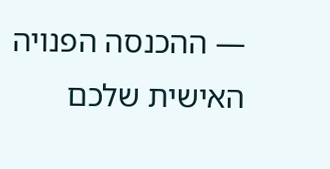— ההכנסה הפנויה האישית שלכם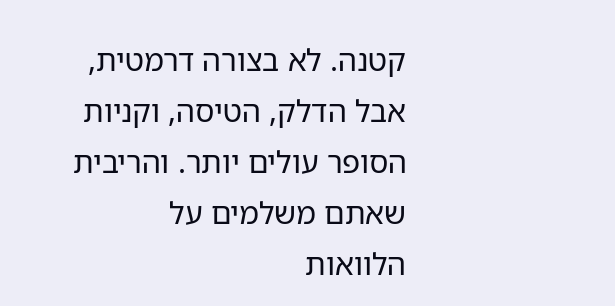קטנה. לא בצורה דרמטית, אבל הדלק, הטיסה, וקניות הסופר עולים יותר. והריבית שאתם משלמים על הלוואות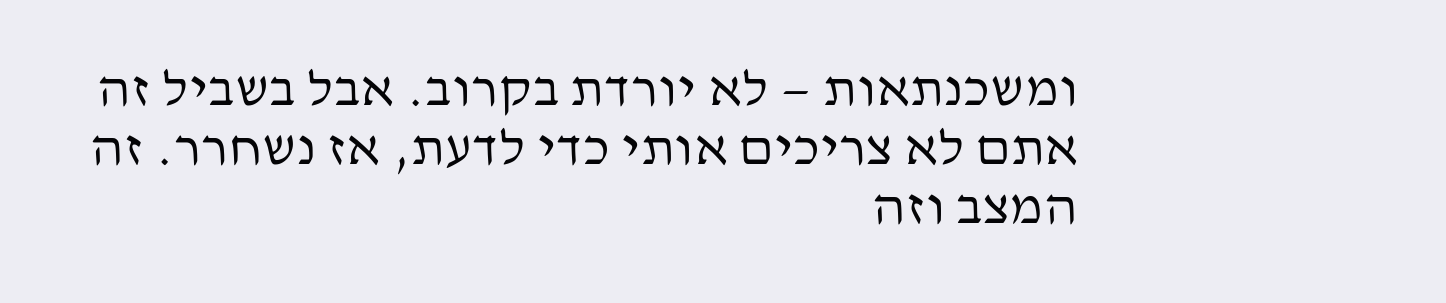ומשכנתאות — לא יורדת בקרוב. אבל בשביל זה אתם לא צריכים אותי כדי לדעת, אז נשחרר. זה המצב וזה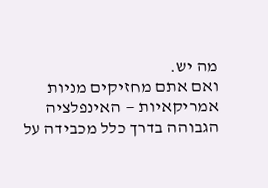מה יש.
ואם אתם מחזיקים מניות אמריקאיות — האינפלציה הגבוהה בדרך כלל מכבידה על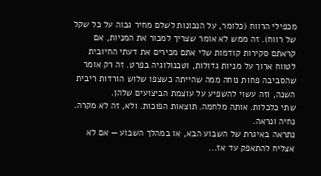מכפילי הרווח (כלומר, על הנכונות לשלם מחיר גבוה על כל שקל של רווח). זה ממש לא אומר שצריך למכור את המניות, אם קראתם סקירות קודמות שלי אתם מכירים את דעתי החיובית לטווח ארוך על מניות גדולות, וטכנולוגיה בפרט. זה רק אומר שהסביבה פחות נוחה ממה שהייתה כשצפו שלוש הורדות ריבית השנה, וזה עשוי להשפיע על עוצמת הביצועים שלהן.
שתי כלכלות. אותה מלחמה. תוצאות הפוכות. ולא, זה לא מקרה.
נחיה ונראה.
נתראה באיגרת של השבוע הבא, או במהלך השבוע — אם לא אצליח להתאפק עד אז...